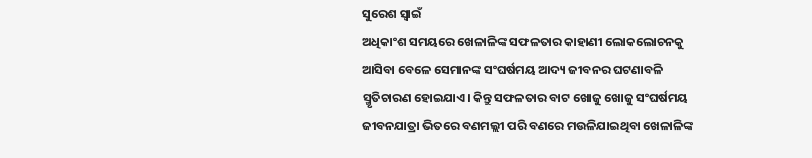ସୁରେଶ ସ୍ବାଇଁ
ଅଧିକାଂଶ ସମୟରେ ଖେଳାଳିଙ୍କ ସଫଳତାର କାହାଣୀ ଲୋକଲୋଚନକୁ ଆସିବା ବେଳେ ସେମାନଙ୍କ ସଂଘର୍ଷମୟ ଆଦ୍ୟ ଜୀବନର ଘଟଣାବଳି ସ୍ମୃତିଚାରଣ ହୋଇଯାଏ। କିନ୍ତୁ ସଫଳତାର ବାଟ ଖୋଜୁ ଖୋଜୁ ସଂଘର୍ଷମୟ ଜୀବନଯାତ୍ରା ଭିତରେ ବଣମଲ୍ଲୀ ପରି ବଣରେ ମଉଳିଯାଇଥିବା ଖେଳାଳିଙ୍କ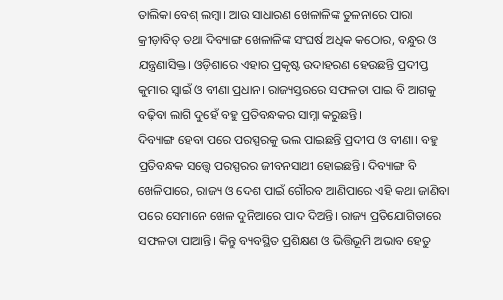ତାଲିକା ବେଶ୍ ଲମ୍ବା। ଆଉ ସାଧାରଣ ଖେଳାଳିଙ୍କ ତୁଳନାରେ ପାରା କ୍ରୀଡ଼ାବିତ୍ ତଥା ଦିବ୍ୟାଙ୍ଗ ଖେଳାଳିଙ୍କ ସଂଘର୍ଷ ଅଧିକ କଠୋର, ବନ୍ଧୁର ଓ ଯନ୍ତ୍ରଣାସିକ୍ତ। ଓଡ଼ିଶାରେ ଏହାର ପ୍ରକୃଷ୍ଟ ଉଦାହରଣ ହେଉଛନ୍ତି ପ୍ରଦୀପ୍ତ କୁମାର ସ୍ବାଇଁ ଓ ବୀଣା ପ୍ରଧାନ। ରାଜ୍ୟସ୍ତରରେ ସଫଳତା ପାଇ ବି ଆଗକୁ ବଢ଼ିବା ଲାଗି ଦୁହେଁ ବହୁ ପ୍ରତିବନ୍ଧକର ସାମ୍ନା କରୁଛନ୍ତି।
ଦିବ୍ୟାଙ୍ଗ ହେବା ପରେ ପରସ୍ପରକୁ ଭଲ ପାଇଛନ୍ତି ପ୍ରଦୀପ ଓ ବୀଣା। ବହୁ ପ୍ରତିବନ୍ଧକ ସତ୍ତ୍ବେ ପରସ୍ପରର ଜୀବନସାଥୀ ହୋଇଛନ୍ତି। ଦିବ୍ୟାଙ୍ଗ ବି ଖେଳିପାରେ, ରାଜ୍ୟ ଓ ଦେଶ ପାଇଁ ଗୌରବ ଆଣିପାରେ ଏହି କଥା ଜାଣିବା ପରେ ସେମାନେ ଖେଳ ଦୁନିଆରେ ପାଦ ଦିଅନ୍ତି। ରାଜ୍ୟ ପ୍ରତିଯୋଗିତାରେ ସଫଳତା ପାଆନ୍ତି। କିନ୍ତୁ ବ୍ୟବସ୍ଥିତ ପ୍ରଶିକ୍ଷଣ ଓ ଭିତ୍ତିଭୂମି ଅଭାବ ହେତୁ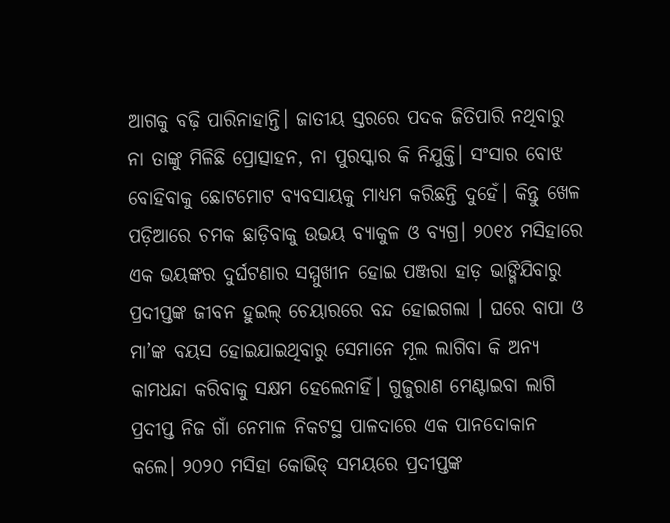ଆଗକୁ ବଢ଼ି ପାରିନାହାନ୍ତି। ଜାତୀୟ ସ୍ତରରେ ପଦକ ଜିତିପାରି ନଥିବାରୁ ନା ତାଙ୍କୁ ମିଳିଛି ପ୍ରୋତ୍ସାହନ, ନା ପୁରସ୍କାର କି ନିଯୁକ୍ତି। ସଂସାର ବୋଝ ବୋହିବାକୁ ଛୋଟମୋଟ ବ୍ୟବସାୟକୁ ମାଧ୍ୟମ କରିଛନ୍ତି ଦୁହେଁ। କିନ୍ତୁ ଖେଳ ପଡ଼ିଆରେ ଚମକ ଛାଡ଼ିବାକୁ ଉଭୟ ବ୍ୟାକୁଳ ଓ ବ୍ୟଗ୍ର। ୨୦୧୪ ମସିହାରେ ଏକ ଭୟଙ୍କର ଦୁର୍ଘଟଣାର ସମ୍ମୁଖୀନ ହୋଇ ପଞ୍ଜରା ହାଡ଼ ଭାଙ୍ଗିଯିବାରୁ ପ୍ରଦୀପ୍ତଙ୍କ ଜୀବନ ହୁଇଲ୍ ଚେୟାରରେ ବନ୍ଦ ହୋଇଗଲା । ଘରେ ବାପା ଓ ମା’ଙ୍କ ବୟସ ହୋଇଯାଇଥିବାରୁ ସେମାନେ ମୂଲ ଲାଗିବା କି ଅନ୍ୟ କାମଧନ୍ଦା କରିବାକୁ ସକ୍ଷମ ହେଲେନାହିଁ। ଗୁଜୁରାଣ ମେଣ୍ଟାଇବା ଲାଗି ପ୍ରଦୀପ୍ତ ନିଜ ଗାଁ ନେମାଳ ନିକଟସ୍ଥ ପାଳଦାରେ ଏକ ପାନଦୋକାନ କଲେ। ୨୦୨୦ ମସିହା କୋଭିଡ୍ ସମୟରେ ପ୍ରଦୀପ୍ତଙ୍କ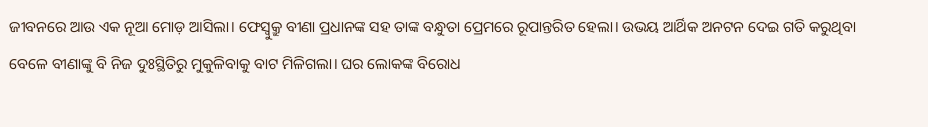ଜୀବନରେ ଆଉ ଏକ ନୂଆ ମୋଡ଼ ଆସିଲା। ଫେସ୍ବୁକ୍ରୁ ବୀଣା ପ୍ରଧାନଙ୍କ ସହ ତାଙ୍କ ବନ୍ଧୁତା ପ୍ରେମରେ ରୂପାନ୍ତରିତ ହେଲା। ଉଭୟ ଆର୍ଥିକ ଅନଟନ ଦେଇ ଗତି କରୁଥିବା ବେଳେ ବୀଣାଙ୍କୁ ବି ନିଜ ଦୁଃସ୍ଥିତିରୁ ମୁକୁଳିବାକୁ ବାଟ ମିଳିଗଲା। ଘର ଲୋକଙ୍କ ବିରୋଧ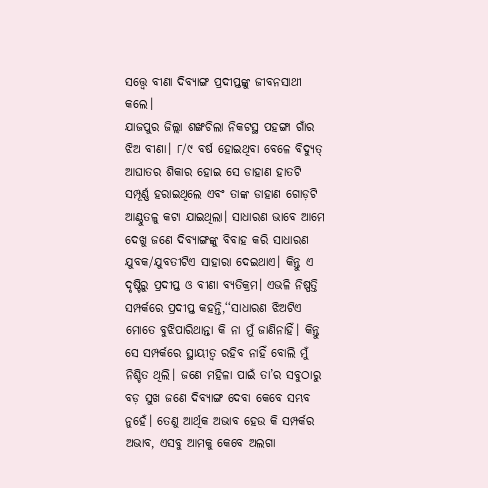ସତ୍ତ୍ବେ ବୀଣା ଦିବ୍ୟାଙ୍ଗ ପ୍ରଦୀପ୍ତଙ୍କୁ ଜୀବନସାଥୀ କଲେ।
ଯାଜପୁର ଜିଲ୍ଲା ଶଙ୍ଖଚିଲା ନିକଟସ୍ଥ ପହଙ୍ଗା ଗାଁର ଝିଅ ବୀଣା। ୮/୯ ବର୍ଷ ହୋଇଥିବା ବେଳେ ବିଦ୍ୟୁତ୍ ଆଘାତର ଶିକାର ହୋଇ ସେ ଡାହାଣ ହାତଟି ସମ୍ପୂର୍ଣ୍ଣ ହରାଇଥିଲେ ଏବଂ ତାଙ୍କ ଡାହାଣ ଗୋଡ଼ଟି ଆଣ୍ଠୁତଳୁ କଟା ଯାଇଥିଲା। ସାଧାରଣ ଭାବେ ଆମେ ଦେଖୁ ଜଣେ ଦିବ୍ୟାଙ୍ଗଙ୍କୁ ବିବାହ କରି ସାଧାରଣ ଯୁବକ/ଯୁବତୀଟିଏ ସାହାରା ଦେଇଥାଏ। କିନ୍ତୁ ଏ ଦୃଷ୍ଟିରୁ ପ୍ରଦୀପ୍ତ ଓ ବୀଣା ବ୍ୟତିକ୍ରମ। ଏଭଳି ନିଷ୍ପତ୍ତି ସମ୍ପର୍କରେ ପ୍ରଦୀପ୍ତ କହନ୍ତି,‘‘ସାଧାରଣ ଝିଅଟିଏ ମୋତେ ବୁଝିପାରିଥାନ୍ତା କି ନା ମୁଁ ଜାଣିନାହିଁ। କିନ୍ତୁ ସେ ସମ୍ପର୍କରେ ସ୍ଥାୟୀତ୍ବ ରହିବ ନାହିଁ ବୋଲି ମୁଁ ନିଶ୍ଚିତ ଥିଲି। ଜଣେ ମହିଳା ପାଇଁ ତା’ର ସବୁଠାରୁ ବଡ଼ ସୁଖ ଜଣେ ଦିବ୍ୟାଙ୍ଗ ଦେବା କେବେ ସମ୍ଭବ ନୁହେଁ। ତେଣୁ ଆର୍ଥିକ ଅଭାବ ହେଉ କି ସମ୍ପର୍କର ଅଭାବ, ଏସବୁ ଆମକୁ କେବେ ଅଲଗା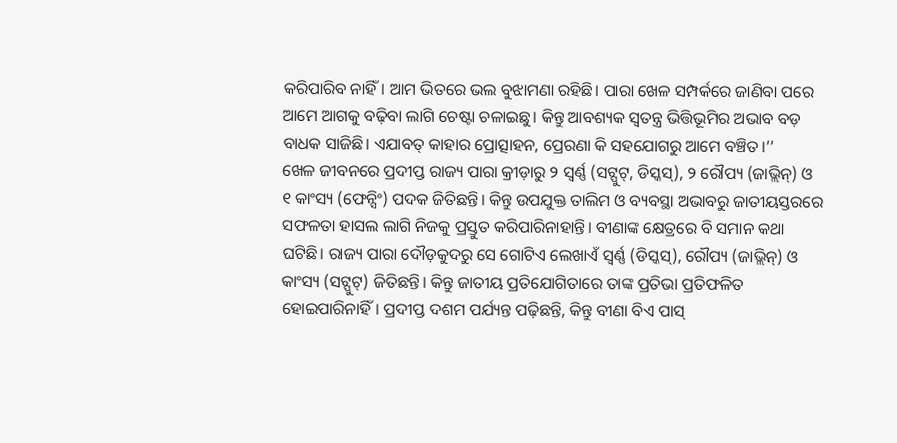କରିପାରିବ ନାହିଁ। ଆମ ଭିତରେ ଭଲ ବୁଝାମଣା ରହିଛି। ପାରା ଖେଳ ସମ୍ପର୍କରେ ଜାଣିବା ପରେ ଆମେ ଆଗକୁ ବଢ଼ିବା ଲାଗି ଚେଷ୍ଟା ଚଳାଇଛୁ। କିନ୍ତୁ ଆବଶ୍ୟକ ସ୍ବତନ୍ତ୍ର ଭିତ୍ତିଭୂମିର ଅଭାବ ବଡ଼ ବାଧକ ସାଜିଛି। ଏଯାବତ୍ କାହାର ପ୍ରୋତ୍ସାହନ, ପ୍ରେରଣା କି ସହଯୋଗରୁ ଆମେ ବଞ୍ଚିତ।’’
ଖେଳ ଜୀବନରେ ପ୍ରଦୀପ୍ତ ରାଜ୍ୟ ପାରା କ୍ରୀଡ଼ାରୁ ୨ ସ୍ବର୍ଣ୍ଣ (ସଟ୍ପୁଟ୍, ଡିସ୍କସ୍), ୨ ରୌପ୍ୟ (ଜାଭ୍ଲିନ୍) ଓ ୧ କାଂସ୍ୟ (ଫେନ୍ସିଂ) ପଦକ ଜିତିଛନ୍ତି। କିନ୍ତୁ ଉପଯୁକ୍ତ ତାଲିମ ଓ ବ୍ୟବସ୍ଥା ଅଭାବରୁ ଜାତୀୟସ୍ତରରେ ସଫଳତା ହାସଲ ଲାଗି ନିଜକୁ ପ୍ରସ୍ତୁତ କରିପାରିନାହାନ୍ତି। ବୀଣାଙ୍କ କ୍ଷେତ୍ରରେ ବି ସମାନ କଥା ଘଟିଛି। ରାଜ୍ୟ ପାରା ଦୌଡ଼କୁଦରୁ ସେ ଗୋଟିଏ ଲେଖାଏଁ ସ୍ବର୍ଣ୍ଣ (ଡିସ୍କସ୍), ରୌପ୍ୟ (ଜାଭ୍ଲିନ୍) ଓ କାଂସ୍ୟ (ସଟ୍ପୁଟ୍) ଜିତିଛନ୍ତି। କିନ୍ତୁ ଜାତୀୟ ପ୍ରତିଯୋଗିତାରେ ତାଙ୍କ ପ୍ରତିଭା ପ୍ରତିଫଳିତ ହୋଇପାରିନାହିଁ। ପ୍ରଦୀପ୍ତ ଦଶମ ପର୍ଯ୍ୟନ୍ତ ପଢ଼ିଛନ୍ତି, କିନ୍ତୁ ବୀଣା ବିଏ ପାସ୍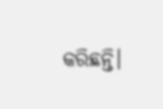କରିଛନ୍ତି।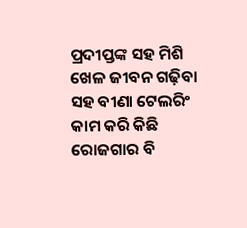ପ୍ରଦୀପ୍ତଙ୍କ ସହ ମିଶି ଖେଳ ଜୀବନ ଗଢ଼ିବା ସହ ବୀଣା ଟେଲରିଂ କାମ କରି କିଛି ରୋଜଗାର ବି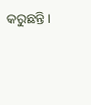କରୁଛନ୍ତି।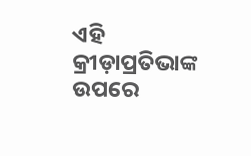ଏହି କ୍ରୀଡ଼ାପ୍ରତିଭାଙ୍କ ଉପରେ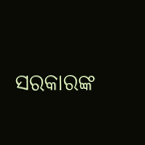ସରକାରଙ୍କ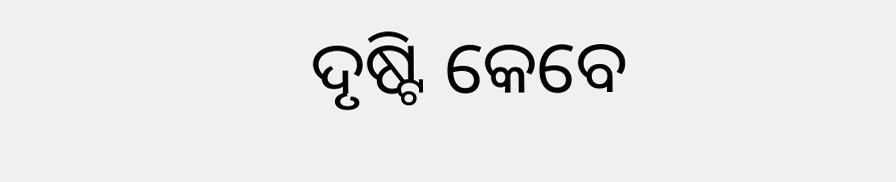ଦୃଷ୍ଟି କେବେ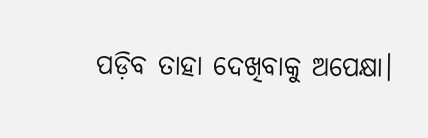ପଡ଼ିବ ତାହା ଦେଖିବାକୁ ଅପେକ୍ଷା।